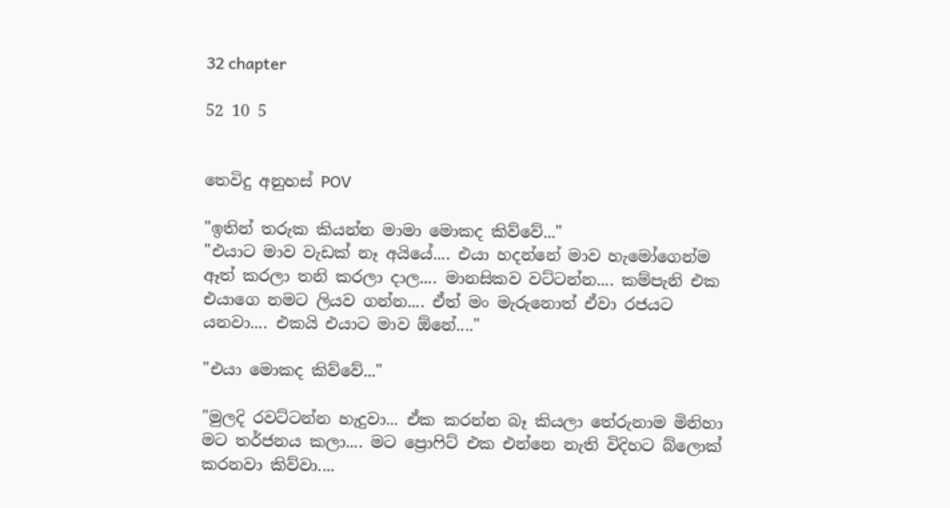32 chapter

52 10 5


තෙවිදු අනුහස් POV

"ඉතින් තරුක කියන්න මාමා මොකද කිව්වේ..."
"එයාට මාව වැඩක් නෑ අයියේ.... එයා හදන්නේ මාව හැමෝගෙන්ම ඈත් කරලා තනි කරලා දාල.... මානසිකව වට්ටන්න.... කම්පැනි එක එයාගෙ නමට ලියව ගන්න.... ඒත් මං මැරුනොත් ඒවා රජයට යනවා.... එකයි එයාට මාව ඕනේ...."

"එයා මොකද කිව්වේ..."

"මුලදි රවට්ටන්න හැදුවා... ඒක කරන්න බෑ කියලා තේරුනාම මිනිහා මට තර්ජනය කලා.... මට ප්‍රොෆිට් එක එන්නෙ නැති විදිහට බ්ලොක් කරනවා කිව්වා....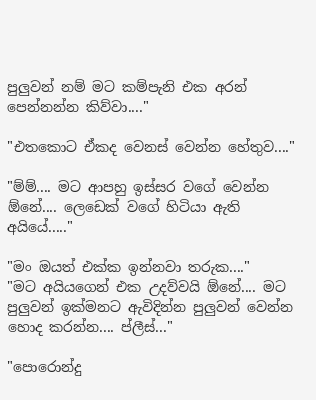පුලුවන් නම් මට කම්පැනි එක අරන් පෙන්නන්න කිව්වා...."

"එතකොට ඒකද වෙනස් වෙන්න හේතුව...."

"ම්ම්.... මට ආපහු ඉස්සර වගේ වෙන්න ඕනේ.... ලෙඩෙක් වගේ හිටියා ඇති අයියේ....."

"මං ඔයත් එක්ක ඉන්නවා තරුක...."
"මට අයියගෙන් එක උදව්වයි ඕනේ.... මට පුලුවන් ඉක්මනට ඇවිදින්න පුලුවන් වෙන්න හොද කරන්න.... ප්ලීස්..."

"පොරොන්දු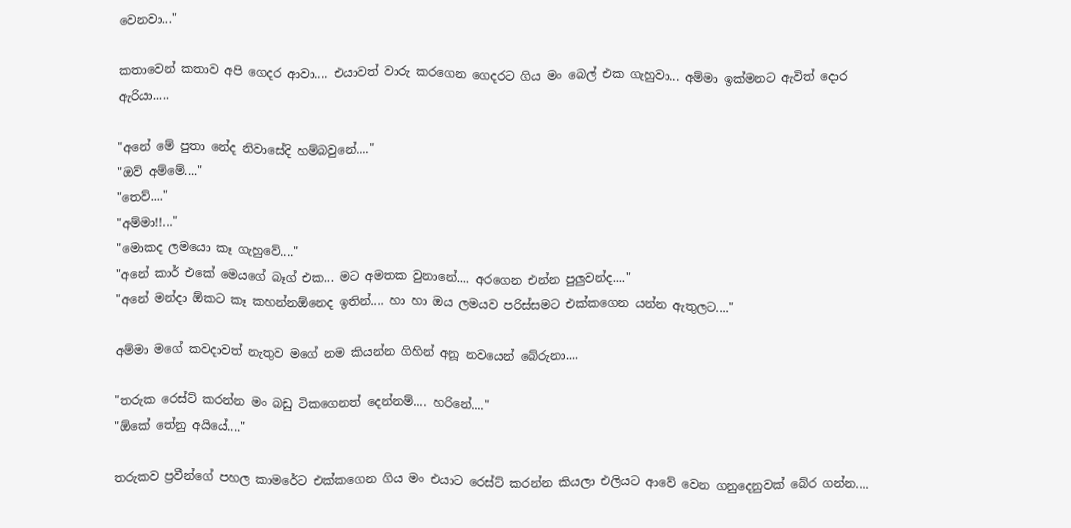වෙනවා..."

කතාවෙන් කතාව අපි ගෙදර ආවා.... එයාවත් වාරු කරගෙන ගෙදරට ගිය මං බෙල් එක ගැහුවා... අම්මා ඉක්මනට ඇවිත් දොර ඇරියා.....

"අනේ මේ පුතා නේද නිවාසේදි හම්බවුනේ...."
"ඔව් අම්මේ...."
"තෙව්...."
"අම්මා!!..."
"මොකද ලමයො කෑ ගැහුවේ...."
"අනේ කාර් එකේ මෙයගේ බෑග් එක... මට අමතක වුනානේ.... අරගෙන එන්න පුලුවන්ද...."
"අනේ මන්දා ඕකට කෑ කහන්නඕනෙද ඉතින්.... හා හා ඔය ලමයව පරිස්සමට එක්කගෙන යන්න ඇතුලට...."

අම්මා මගේ කවදාවත් නැතුව මගේ නම කියන්න ගිහින් අනූ නවයෙන් බේරුනා....

"තරුක රෙස්ට් කරන්න මං බඩු ටිකගෙනත් දෙන්නම්.... හරිනේ...."
"ඕකේ තේනු අයියේ...."

තරුකව ප්‍රවීන්ගේ පහල කාමරේට එක්කගෙන ගිය මං එයාට රෙස්ට් කරන්න කියලා එලියට ආවේ වෙන ගනුදෙනුවක් බේර ගන්න....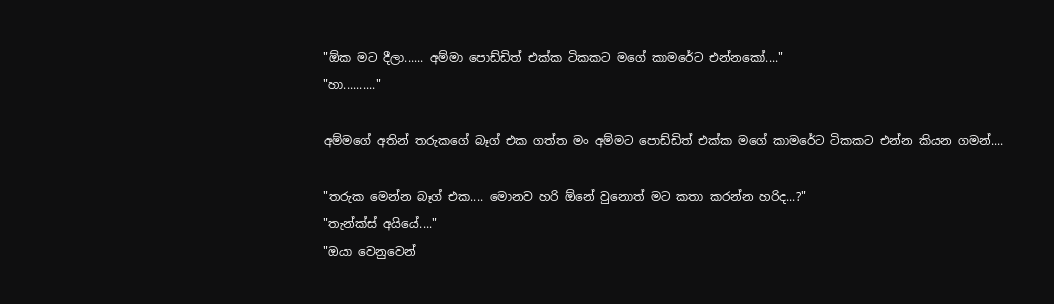"ඕක මට දීලා...... අම්මා පොඩ්ඩිත් එක්ක ටිකකට මගේ කාමරේට එන්නකෝ...."
"හා.........."

අම්මගේ අතින් තරුකගේ බෑග් එක ගත්ත මං අම්මට පොඩ්ඩිත් එක්ක මගේ කාමරේට ටිකකට එන්න කියන ගමන්....

"තරුක මෙන්න බෑග් එක.... මොනව හරි ඕනේ වුනොත් මට කතා කරන්න හරිද...?"
"තැන්ක්ස් අයියේ...."
"ඔයා වෙනුවෙන්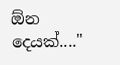ඕන දෙයක්...."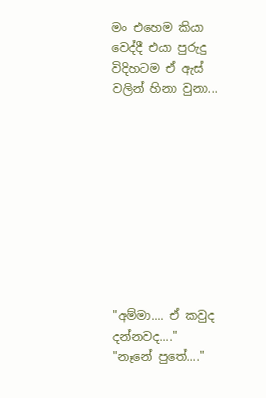මං එහෙම කියා වෙද්දී එයා පුරුදු විදිහටම ඒ ඇස් වලින් හිනා වුනා...










"අම්මා.... ඒ කවුද දන්නවද...."
"නෑනේ පුතේ...."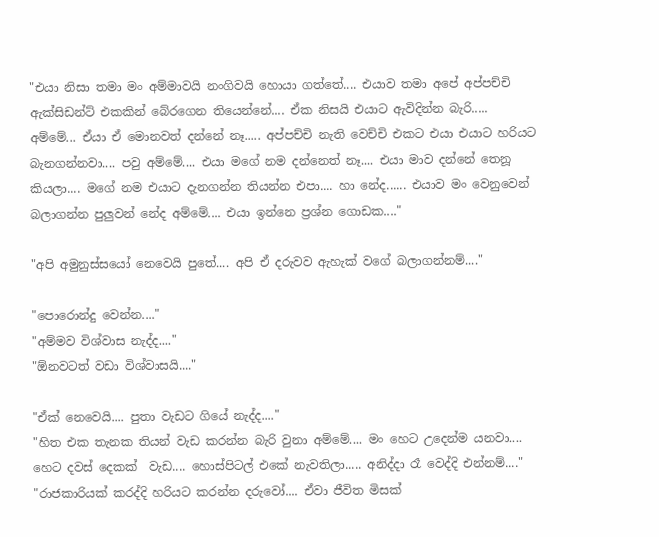"එයා නිසා තමා මං අම්මාවයි නංගිවයි හොයා ගත්තේ.... එයාව තමා අපේ අප්පච්චි ඇක්සිඩන්ට් එකකින් බේරගෙන තියෙන්නේ.... ඒක නිසයි එයාට ඇවිදින්න බැරි..... අම්මේ... ඒයා ඒ මොනවත් දන්නේ නෑ..... අප්පච්චි නැති වෙච්චි එකට එයා එයාට හරියට බැනගන්නවා.... පවු අම්මේ.... එයා මගේ නම දන්නෙත් නෑ.... එයා මාව දන්නේ තෙනූ කියලා.... මගේ නම එයාට දැනගන්න තියන්න එපා.... හා නේද...... එයාව මං වෙනුවෙන් බලාගන්න පුලුවන් නේද අම්මේ.... එයා ඉන්නෙ ප්‍රශ්න ගොඩක...."

"අපි අමුනුස්සයෝ නෙවෙයි පුතේ.... අපි ඒ දරුවව ඇහැක් වගේ බලාගන්නම්...."

"පොරොන්දු වෙන්න...."
"අම්මව විශ්වාස නැද්ද...."
"ඕනවටත් වඩා විශ්වාසයි...."

"ඒක් නෙවෙයි.... පුතා වැඩට ගියේ නැද්ද...."
"හිත එක තැනක තියන් වැඩ කරන්න බැරි වුනා අම්මේ.... මං හෙට උදෙන්ම යනවා.... හෙට දවස් දෙකක්  වැඩ.... හොස්පිටල් එකේ නැවතිලා..... අනිද්දා රෑ වෙද්දි එන්නම්...."
"රාජකාරියක් කරද්දි හරියට කරන්න දරුවෝ.... ඒවා ජීවිත මිසක්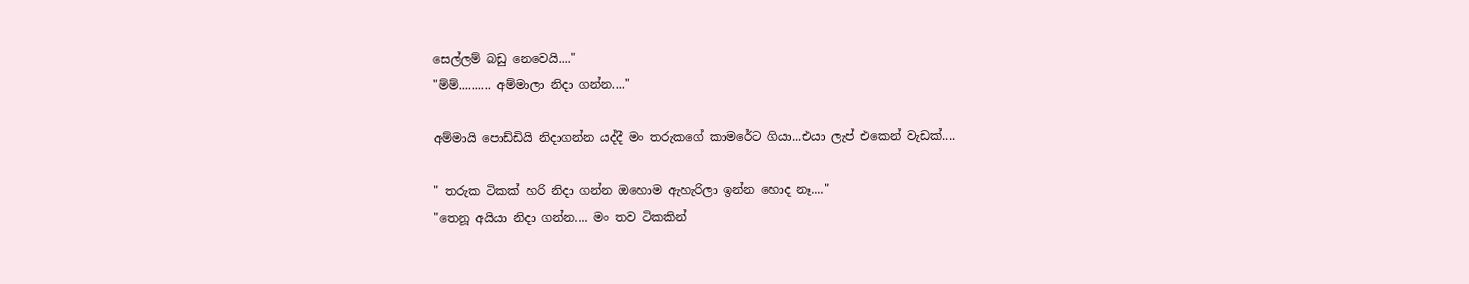සෙල්ලම් බඩු නෙවෙයි...."
"ම්ම්.......... අම්මාලා නිදා ගන්න...."

අම්මායි පොඩ්ඩියි නිදාගන්න යද්දී මං තරුකගේ කාමරේට ගියා...එයා ලැප් එකෙන් වැඩක්....

" තරුක ටිකක් හරි නිදා ගන්න ඔහොම ඇහැරිලා ඉන්න හොද නෑ...."
"තෙනූ අයියා නිදා ගන්න.... මං තව ටිකකින්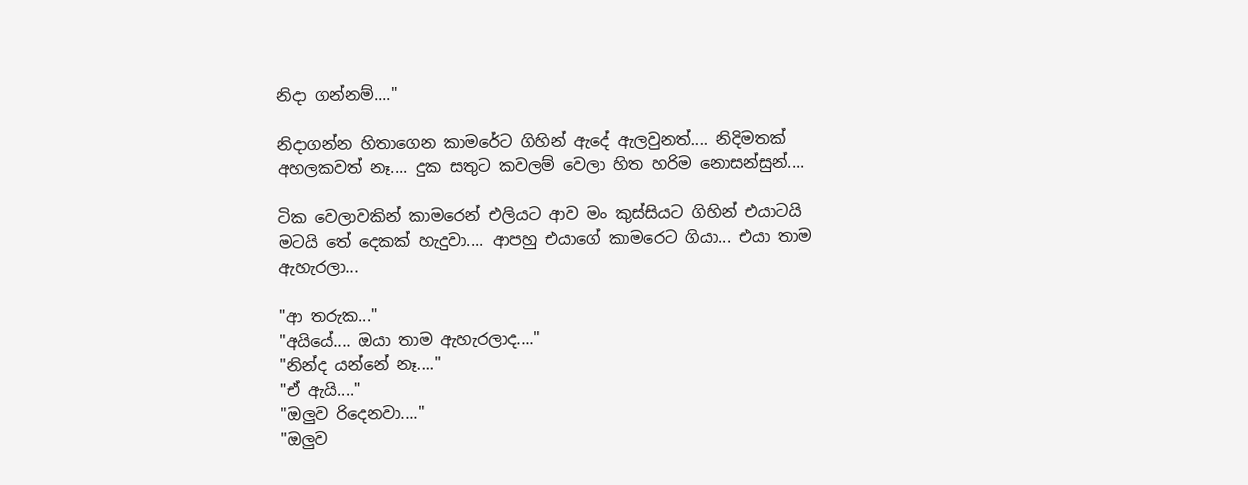නිදා ගන්නම්...."

නිදාගන්න හිතාගෙන කාමරේට ගිහින් ඇදේ ඇලවුනත්.... නිදිමතක් අහලකවත් නෑ.... දුක සතුට කවලම් වෙලා හිත හරිම නොසන්සුන්....

ටික වෙලාවකින් කාමරෙන් එලියට ආව මං කුස්සියට ගිහින් එයාටයි මටයි තේ දෙකක් හැදුවා.... ආපහු එයාගේ කාමරෙට ගියා... එයා තාම ඇහැරලා...

"ආ තරුක..."
"අයියේ.... ඔයා තාම ඇහැරලාද...."
"නින්ද යන්නේ නෑ...."
"ඒ ඇයි...."
"ඔලුව රිදෙනවා...."
"ඔලුව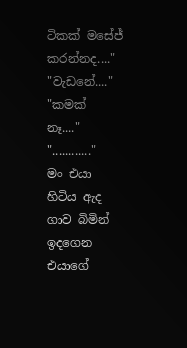ටිකක් මසේජ් කරන්නද...."
"වැඩනේ...."
"කමක් නෑ...."
"............"
මං එයා හිටිය ඇද ගාව බිමින් ඉදගෙන එයාගේ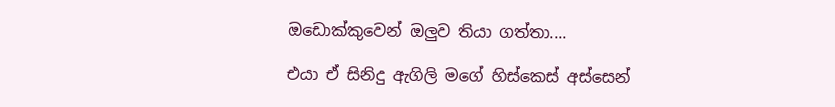ඔඩොක්කුවෙන් ඔලුව තියා ගත්තා....

එයා ඒ සිනිදු ඇගිලි මගේ හිස්කෙස් අස්සෙන්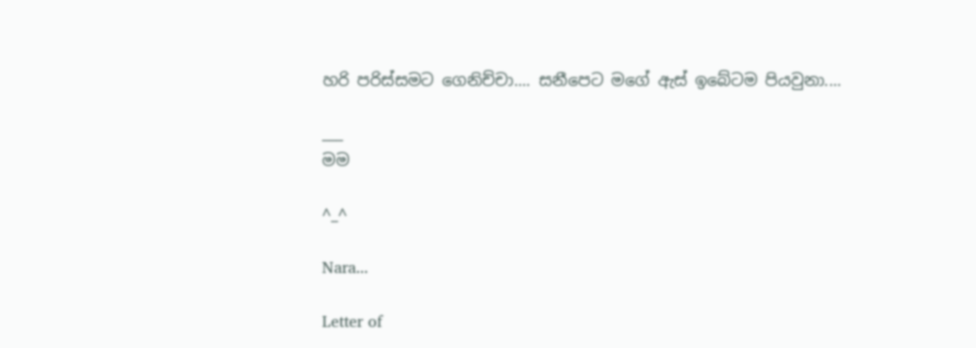හරි පරිස්සමට ගෙනිච්චා.... සනීපෙට මගේ ඇස් ඉබේටම පියවුනා....

___
මම

^_^

Nara...

Letter of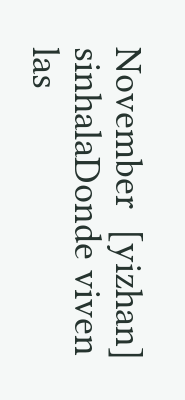November  [yizhan] sinhalaDonde viven las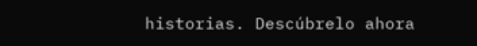historias. Descúbrelo ahora